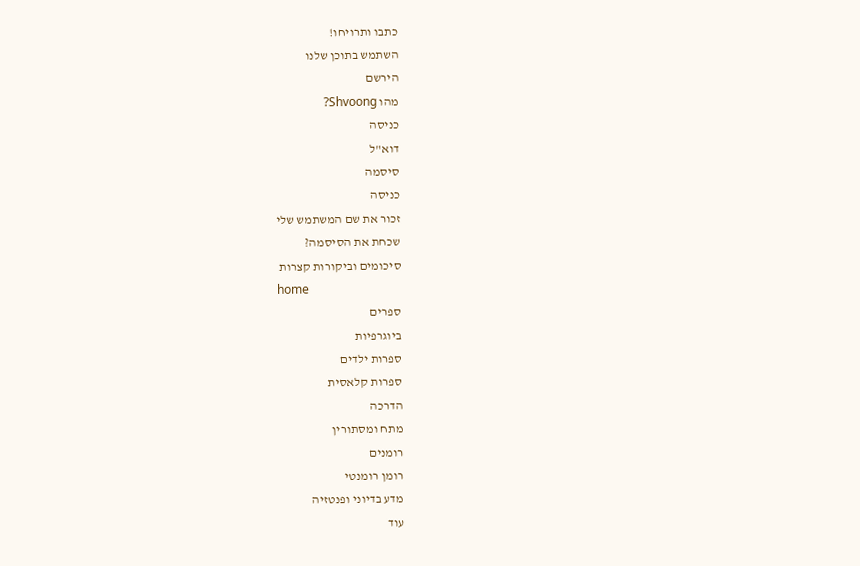כתבו ותרויחו!
השתמש בתוכן שלנו
הירשם
מהו Shvoong?
כניסה
דוא"ל
סיסמה
כניסה
זכור את שם המשתמש שלי
שכחת את הסיסמה?
סיכומים וביקורות קצרות
home
ספרים
ביוגרפיות
ספרות ילדים
ספרות קלאסית
הדרכה
מתח ומסתורין
רומנים
רומן רומנטי
מדע בדיוני ופנטזיה
עוד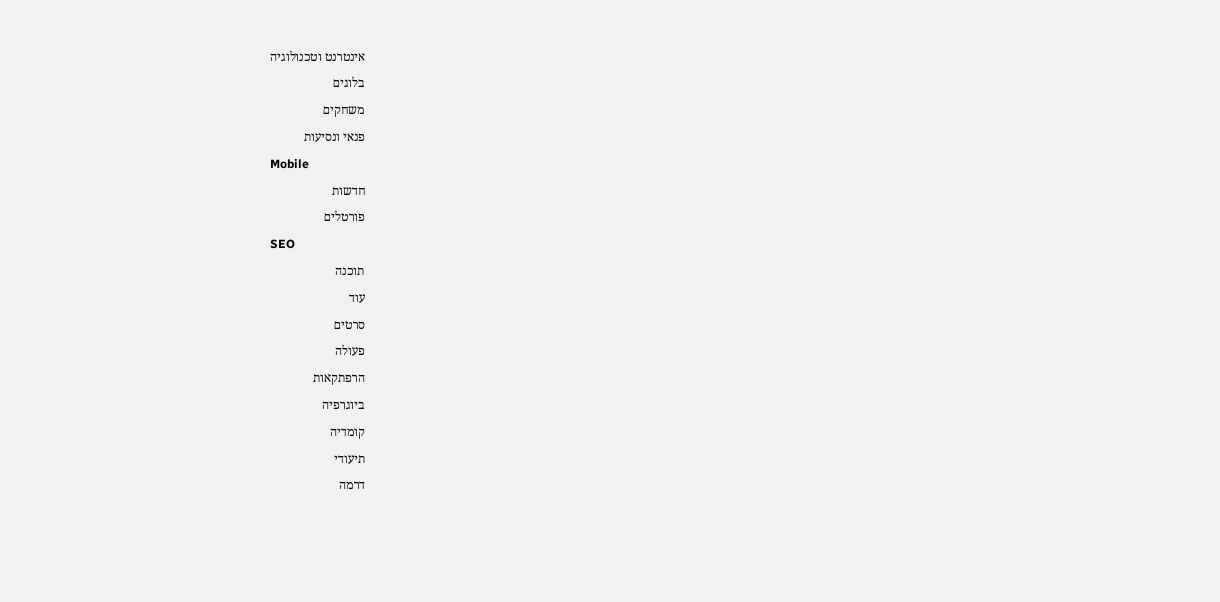אינטרנט וטכנולוגיה
בלוגים
משחקים
פנאי ונסיעות
Mobile
חדשות
פורטלים
SEO
תוכנה
עוד
סרטים
פעולה
הרפתקאות
ביוגרפיה
קומדיה
תיעודי
דרמה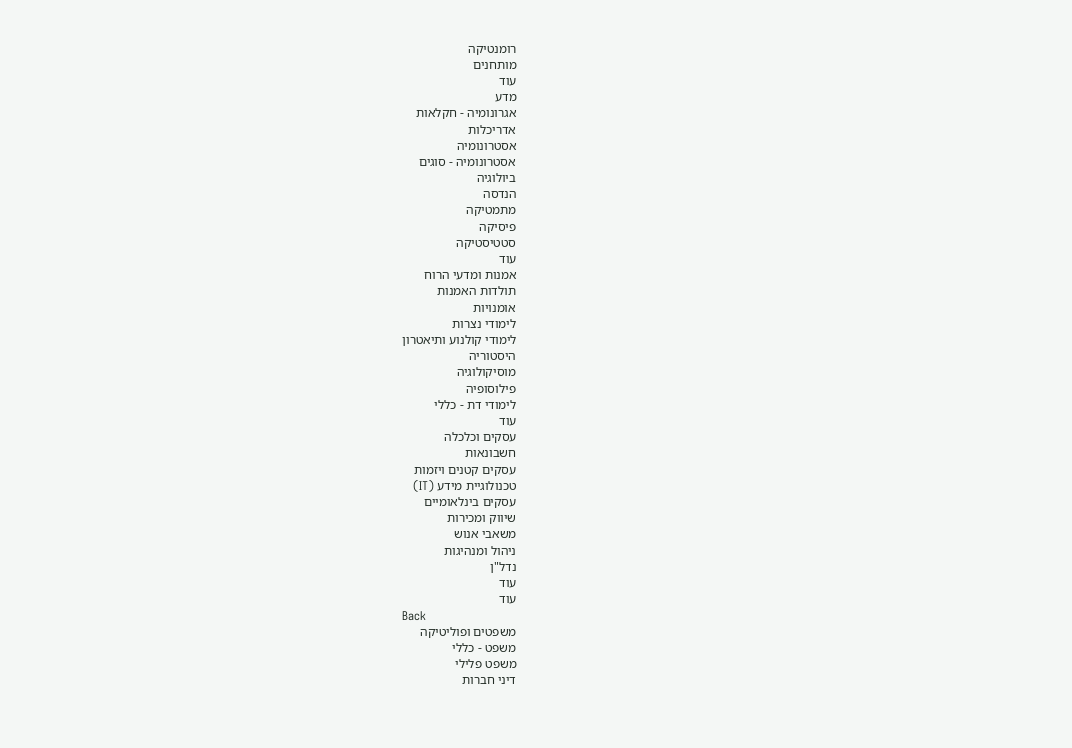רומנטיקה
מותחנים
עוד
מדע
אגרונומיה - חקלאות
אדריכלות
אסטרונומיה
אסטרונומיה - סוגים
ביולוגיה
הנדסה
מתמטיקה
פיסיקה
סטטיסטיקה
עוד
אמנות ומדעי הרוח
תולדות האמנות
אומנויות
לימודי נצרות
לימודי קולנוע ותיאטרון
היסטוריה
מוסיקולוגיה
פילוסופיה
לימודי דת - כללי
עוד
עסקים וכלכלה
חשבונאות
עסקים קטנים ויזמות
טכנולוגיית מידע (IT)
עסקים בינלאומיים
שיווק ומכירות
משאבי אנוש
ניהול ומנהיגות
נדל"ן
עוד
עוד
Back
משפטים ופוליטיקה
משפט - כללי
משפט פלילי
דיני חברות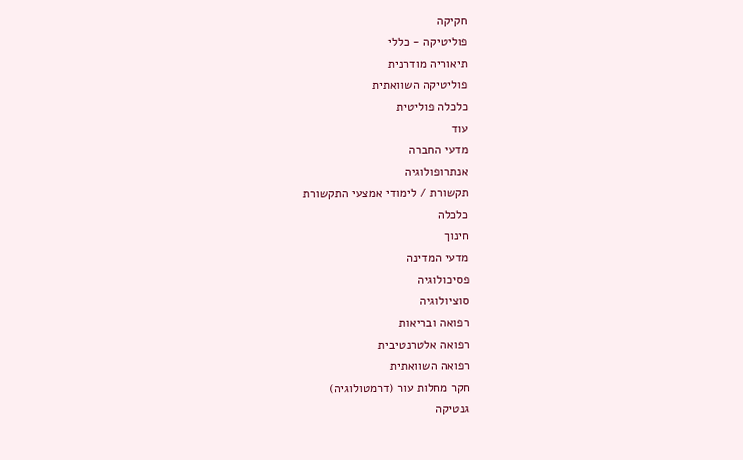חקיקה
פוליטיקה - כללי
תיאוריה מודרנית
פוליטיקה השוואתית
כלכלה פוליטית
עוד
מדעי החברה
אנתרופולוגיה
תקשורת / לימודי אמצעי התקשורת
כלכלה
חינוך
מדעי המדינה
פסיכולוגיה
סוציולוגיה
רפואה ובריאות
רפואה אלטרנטיבית
רפואה השוואתית
חקר מחלות עור (דרמטולוגיה)
גנטיקה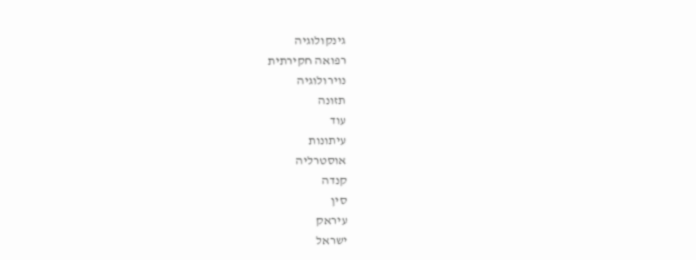גינקולוגיה
רפואה חקירתית
נוירולוגיה
תזונה
עוד
עיתונות
אוסטרליה
קנדה
סין
עיראק
ישראל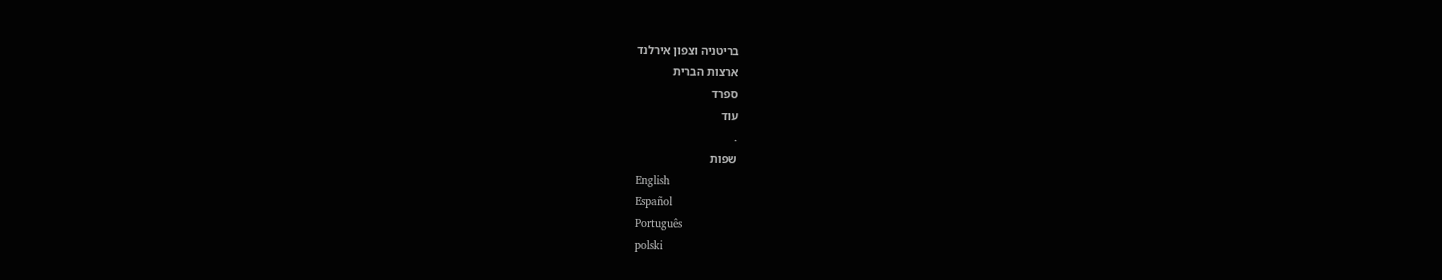בריטניה וצפון אירלנד
ארצות הברית
ספרד
עוד
.
שפות
English
Español
Português
polski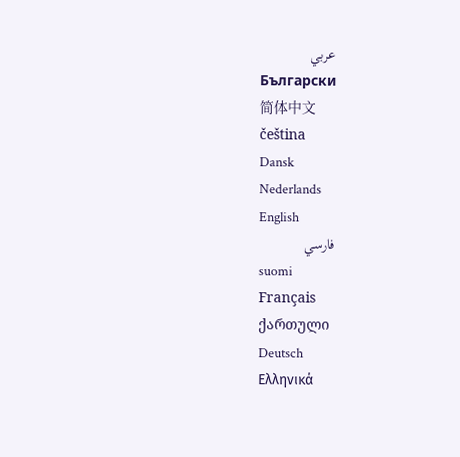عربي
Български
简体中文
čeština
Dansk
Nederlands
English
فارسي
suomi
Français
ქართული
Deutsch
Ελληνικά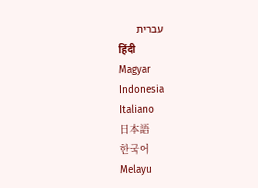עברית
हिंदी
Magyar
Indonesia
Italiano
日本語
한국어
Melayu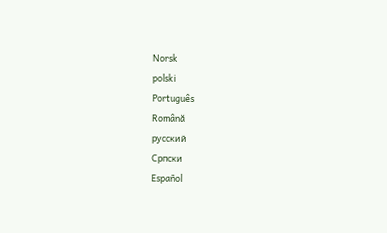Norsk
polski
Português
Română
русский
Српски
Español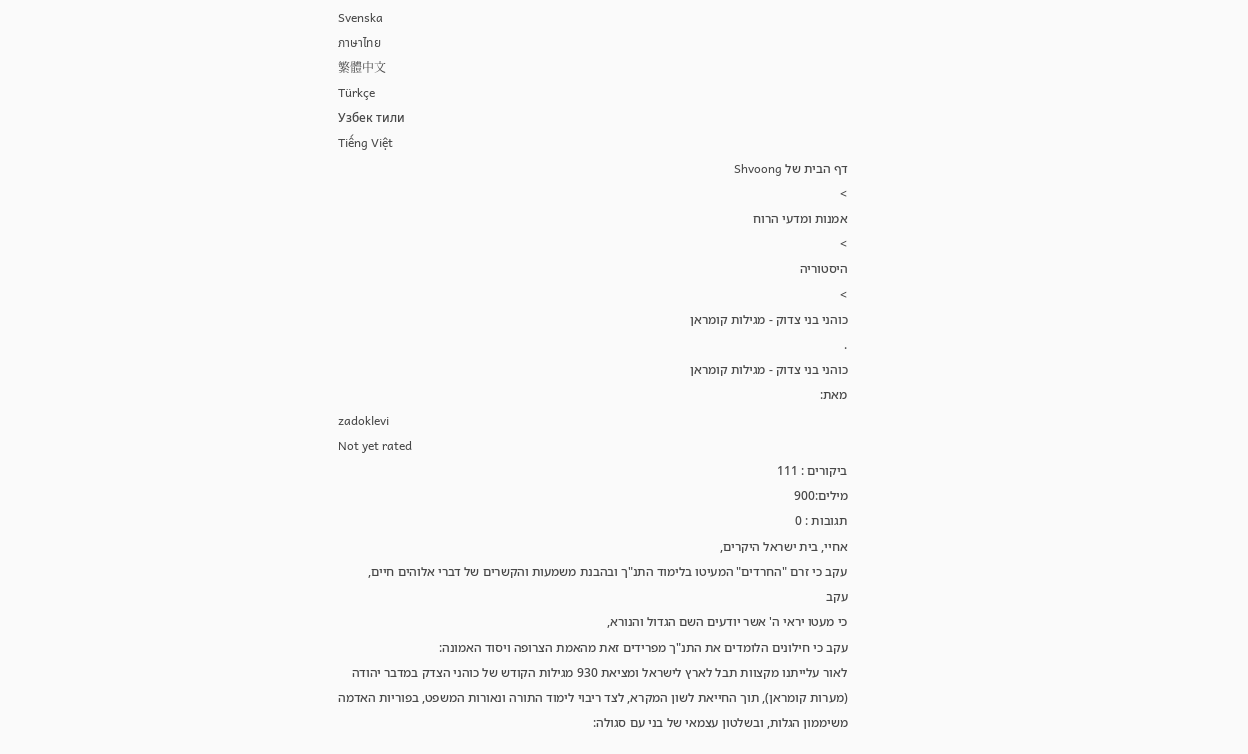Svenska
ภาษาไทย
繁體中文
Türkçe
Узбек тили
Tiếng Việt
דף הבית של Shvoong
>
אמנות ומדעי הרוח
>
היסטוריה
>
כוהני בני צדוק - מגילות קומראן
.
כוהני בני צדוק - מגילות קומראן
מאת:
zadoklevi
Not yet rated
ביקורים : 111
מילים:900
תגובות : 0
אחיי, בית ישראל היקרים,
עקב כי זרם "החרדים" המעיטו בלימוד התנ"ך ובהבנת משמעות והקשרים של דברי אלוהים חיים,
עקב
כי מעטו יראי ה' אשר יודעים השם הגדול והנורא,
עקב כי חילונים הלומדים את התנ"ך מפרידים זאת מהאמת הצרופה ויסוד האמונה:
לאור עלייתנו מקצוות תבל לארץ לישראל ומציאת 930 מגילות הקודש של כוהני הצדק במדבר יהודה (מערות קומראן), תוך החייאת לשון המקרא, לצד ריבוי לימוד התורה ונאורות המשפט, בפוריות האדמה משיממון הגלות, ובשלטון עצמאי של בני עם סגולה: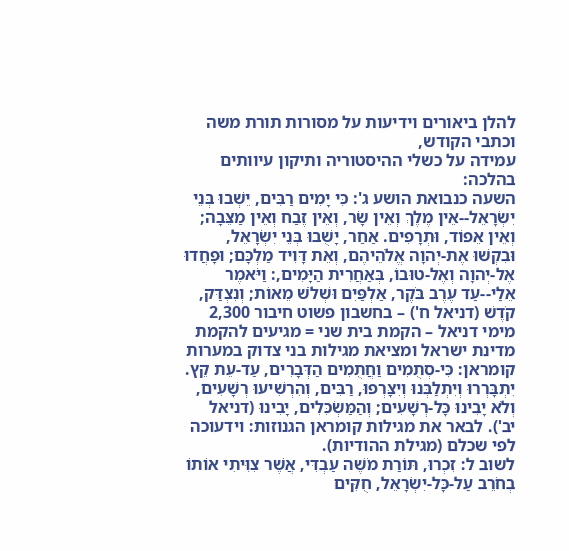להלן ביאורים וידיעות על מסורות תורת משה וכתבי הקודש,
עמידה על כשלי ההיסטוריה ותיקון עיוותים בהלכה:
השעה כנבואת הושע ג': כִּי יָמִים רַבִּים, יֵשְׁבוּ בְּנֵי יִשְׂרָאֵל--אֵין מֶלֶךְ וְאֵין שָׂר, וְאֵין זֶבַח וְאֵין מַצֵּבָה; וְאֵין אֵפוֹד, וּתְרָפִים. אַחַר, יָשֻׁבוּ בְּנֵי יִשְׂרָאֵל, וּבִקְשׁוּ אֶת-יְהוָה אֱלֹהֵיהֶם, וְאֵת דָּוִיד מַלְכָּם; וּפָחֲדוּ אֶל-יְהוָה וְאֶל-טוּבוֹ, בְּאַחֲרִית הַיָּמִים,: וַיֹּאמֶר אֵלַי--עַד עֶרֶב בֹּקֶר, אַלְפַּיִם וּשְׁלֹשׁ מֵאוֹת; וְנִצְדַּק, קֹדֶשׁ (דניאל ח') – בחשבון פשוט חיבור 2,300 מימי דניאל – הקמת בית שני = מגיעים להקמת מדינת ישראל ומציאת מגילות בני צדוק במערות קומראן: כִּי-סְתֻמִים וַחֲתֻמִים הַדְּבָרִים, עַד-עֵת קֵץ. יִתְבָּרְרוּ וְיִתְלַבְּנוּ וְיִצָּרְפוּ, רַבִּים, וְהִרְשִׁיעוּ רְשָׁעִים, וְלֹא יָבִינוּ כָּל-רְשָׁעִים; וְהַמַּשְׂכִּלִים, יָבִינוּ (דניאל יב'). לבאר את מגילות קומראן הגנוזות: וידעוכה לפי שכלם (מגילת ההודיות).
לשוב ל: זִכְרוּ, תּוֹרַת מֹשֶׁה עַבְדִּי, אֲשֶׁר צִוִּיתִי אוֹתוֹ בְחֹרֵב עַל-כָּל-יִשְׂרָאֵל, חֻקִּים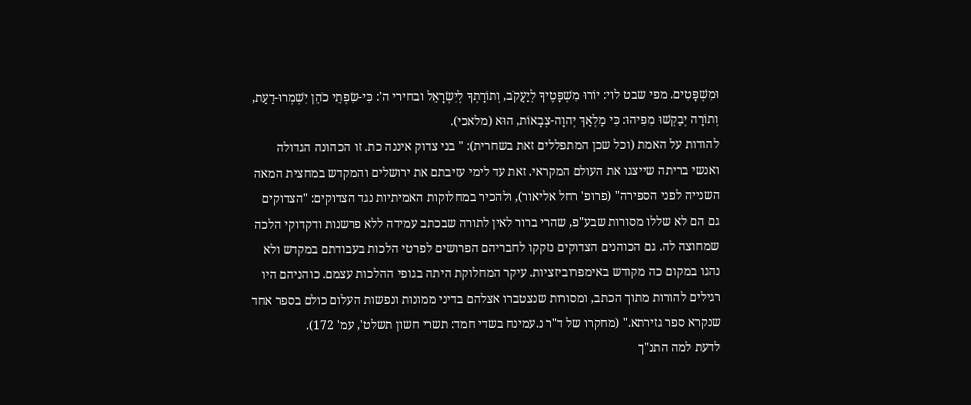וּמִשְׁפָּטִים. מפי שבט לוי: יוֹרוּ מִשְׁפָּטֶיךָ לְיַעֲקֹב, וְתוֹרָתְךָ לְיִשְׂרָאֵל ובחירי ה': כִּי-שִׂפְתֵי כֹהֵן יִשְׁמְרוּ-דַעַת, וְתוֹרָה יְבַקְשׁוּ מִפִּיהוּ: כִּי מַלְאַךְ יְהוָה-צְבָאוֹת, הוּא (מלאכי).
להודות על האמת (וכל שכן המתפללים זאת בשחרית): " בני צדוק איננה כת. זו הכהונה הגדולה ואנשי בריתה שייצגו את העולם המקראי. זאת עד לימי עזיבתם את ירושלים והמקדש במחצית המאה השנייה לפני הספירה" (פרופ' רחל אליאור), ולהכיר במחלוקות האמיתיות נגד הצדוקים: "הצדוקים גם הם לא שללו מסורות שבע"פ, שהרי ברור לאין לתורה שבכתב עמידה ללא פרשנות ודקדוקי הלכה שמחוצה לה. גם הכוהנים הצדוקים נזקקו לחבריהם הפרושים לפרטי הלכות בעבודתם במקדש ולא נהגו במקום כה מקודש באימפרוביזציות. עיקר המחלוקת היתה בגופי ההלכות עצמם. כוהניהם היו רגילים להורות מתוך הכתב, ומסורות שנצטברו אצלהם בדיני ממונות ונפשות העלום כולם בספר אחד שנקרא ספר גזירתא." (מחקרו של ד"ר נ.עמינח בשדי חמד: תשרי חשון תשלט', עמ' 172).
לדעת למה התנ"ך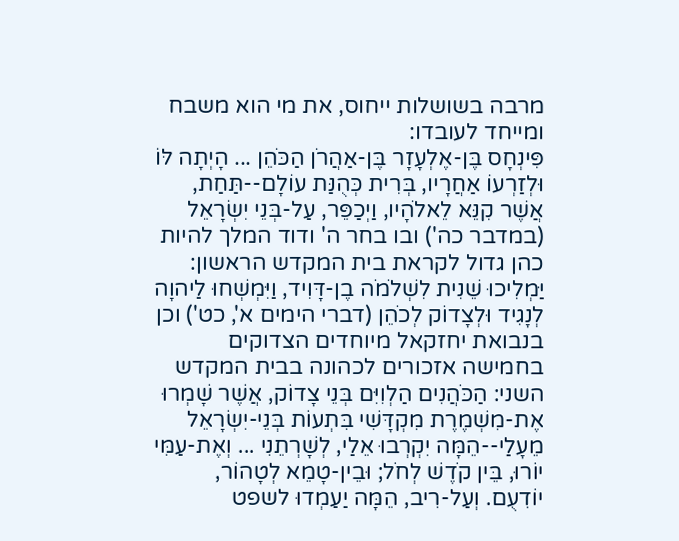מרבה בשושלות ייחוס, את מי הוא משבח ומייחד לעובדו:
פִּינְחָס בֶּן-אֶלְעָזָר בֶּן-אַהֲרֹן הַכֹּהֵן ... הָיְתָה לּוֹ וּלְזַרְעוֹ אַחֲרָיו, בְּרִית כְּהֻנַּת עוֹלָם--תַּחַת, אֲשֶׁר קִנֵּא לֵאלֹהָיו, וַיְכַפֵּר, עַל-בְּנֵי יִשְׂרָאֵל (במדבר כה') ובו בחר ה' ודוד המלך להיות כהן גדול לקראת בית המקדש הראשון: יַּמְלִיכוּ שֵׁנִית לִשְׁלֹמֹה בֶן-דָּוִיד, וַיִּמְשְׁחוּ לַיהוָה לְנָגִיד וּלְצָדוֹק לְכֹהֵן (דברי הימים א', כט') וכן בנבואת יחזקאל מיוחדים הצדוקים בחמישה אזכורים לכהונה בבית המקדש השני: הַכֹּהֲנִים הַלְוִיִּם בְּנֵי צָדוֹק, אֲשֶׁר שָׁמְרוּ אֶת-מִשְׁמֶרֶת מִקְדָּשִׁי בִּתְעוֹת בְּנֵי-יִשְׂרָאֵל מֵעָלַי--הֵמָּה יִקְרְבוּ אֵלַי, לְשָׁרְתֵנִי ... וְאֶת-עַמִּי יוֹרוּ, בֵּין קֹדֶשׁ לְחֹל; וּבֵין-טָמֵא לְטָהוֹר, יוֹדִעֻם. וְעַל-רִיב, הֵמָּה יַעַמְדוּ לשפט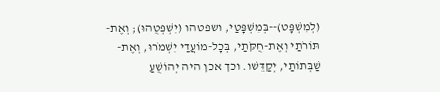(לְמִשְׁפָּט)--בְּמִשְׁפָּטַי, ושפטהו (יִשְׁפְּטֻהוּ); וְאֶת-תּוֹרֹתַי וְאֶת-חֻקֹּתַי, בְּכָל-מוֹעֲדַי יִשְׁמֹרוּ, וְאֶת-שַׁבְּתוֹתַי, יְקַדֵּשׁו. וכך אכן היה יְהוֹשֻׁעַ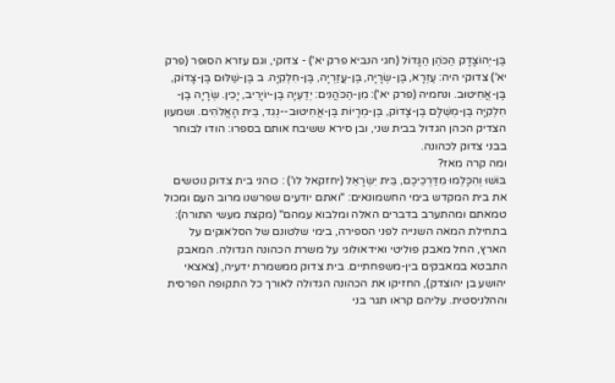בֶּן-יְהוֹצָדָק הַכֹּהֵן הַגָּדוֹל (חגי הנביא פרק יא') - צדוקי, וגם עזרא הסופר (פרק יא') צדוקי היה: עֶזְרָא, בֶּן-שְׂרָיָה, בֶּן-עֲזַרְיָה, בֶּן-חִלְקִיָּה. ב בֶּן-שַׁלּוּם בֶּן-צָדוֹק, בֶּן-אֲחִיטוּב. ונחמיה (פרק יא'): מִן-הַכֹּהֲנִים: יְדַעְיָה בֶן-יוֹיָרִיב, יָכִין. שְׂרָיָה בֶן-חִלְקִיָּה בֶּן-מְשֻׁלָּם בֶּן-צָדוֹק, בֶּן-מְרָיוֹת בֶּן-אֲחִיטוּב--נְגִד, בֵּית הָאֱלֹהִים. ושמעון הצדיק הכהן הגדול בבית שני, ובן סירא ששיבח אותם בספרו: הודו לבוחר בבני צדוק לכהונה.
ומה קרה מאז?
בּוֹשׁוּ וְהִכָּלְמוּ מִדַּרְכֵיכֶם, בֵּית יִשְׂרָאֵל (יחזקאל לו') : כוהני בית צדוק נוטשים את בית המקדש בימי החשמונאים: "ואתם יודעים שפרשנו מרוב העם ומכול טמאתם ומהתערב בדברים האלה ומלבוא עמהם" (מקצת מעשי התורה):
בתחילת המאה השנייה לפני הספירה, בימי שלטונם של הסלאוקים על הארץ, החל מאבק פוליטי ואידאולוגי על משרת הכהונה הגדולה. המאבק התבטא במאבקים בין-משפחתיים. בית צדוק ממשמרת ידעיה, (צאצאי יהושע בן יהוצדק), החזיקו את הכהונה הגדולה לאורך כל התקופה הפרסית וההלניסטית. עליהם קראו תגר בני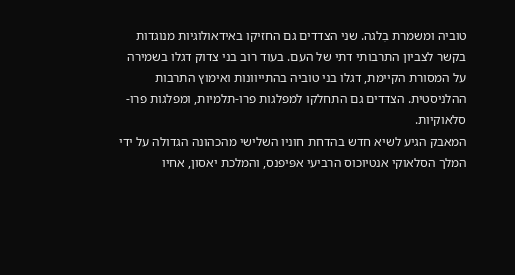טוביה ומשמרת בִלגה. שני הצדדים גם החזיקו באידאולוגיות מנוגדות בקשר לצביון התרבותי דתי של העם. בעוד רוב בני צדוק דגלו בשמירה על המסורת הקיימת, דגלו בני טוביה בהתייוונות ואימוץ התרבות ההלניסטית. הצדדים גם התחלקו למפלגות פרו-תלמיות, ומפלגות פרו-סלאוקיות.
המאבק הגיע לשיא חדש בהדחת חוניו השלישי מהכהונה הגדולה על ידי המלך הסלאוקי אנטיוכוס הרביעי אפּיפנס, והמלכת יאסון, אחיו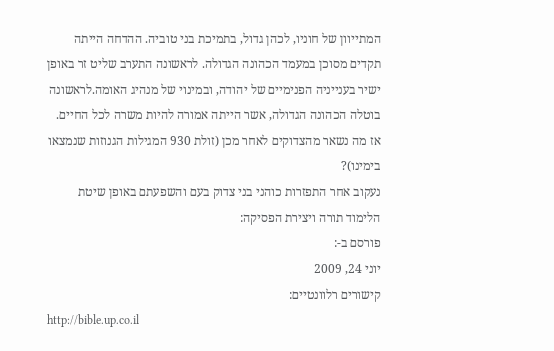המתייוון של חוניו, לכהן גדול, בתמיכת בני טוביה. ההדחה הייתה תקדים מסוכן במעמד הכהונה הגדולה. לראשונה התערב שליט זר באופן ישיר בענייניה הפנימיים של יהודה, ובמינוי של מנהיג האומה.לראשונה בוטלה הכהונה הגדולה, אשר הייתה אמורה להיות משרה לכל החיים.
אז מה נשאר מהצדוקים לאחר מכן (זולת 930 המגילות הגנוזות שנמצאו בימינו)?
נעקוב אחר התפזרות כוהני בני צדוק בעם והשפעתם באופן שיטת הלימוד תורה ויצירת הפסיקה:
פורסם ב-:
יוני 24, 2009
קישורים רלוונטיים:
http://bible.up.co.il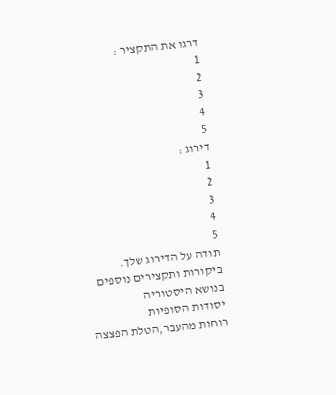דרגו את התקציר :
1
2
3
4
5
דירוג :
1
2
3
4
5
תודה על הדירוג שלך.
ביקורות ותקצירים נוספים בנושא היסטוריה
יסודות הסופיות
רוחות מהעבר,הטלת הפצצה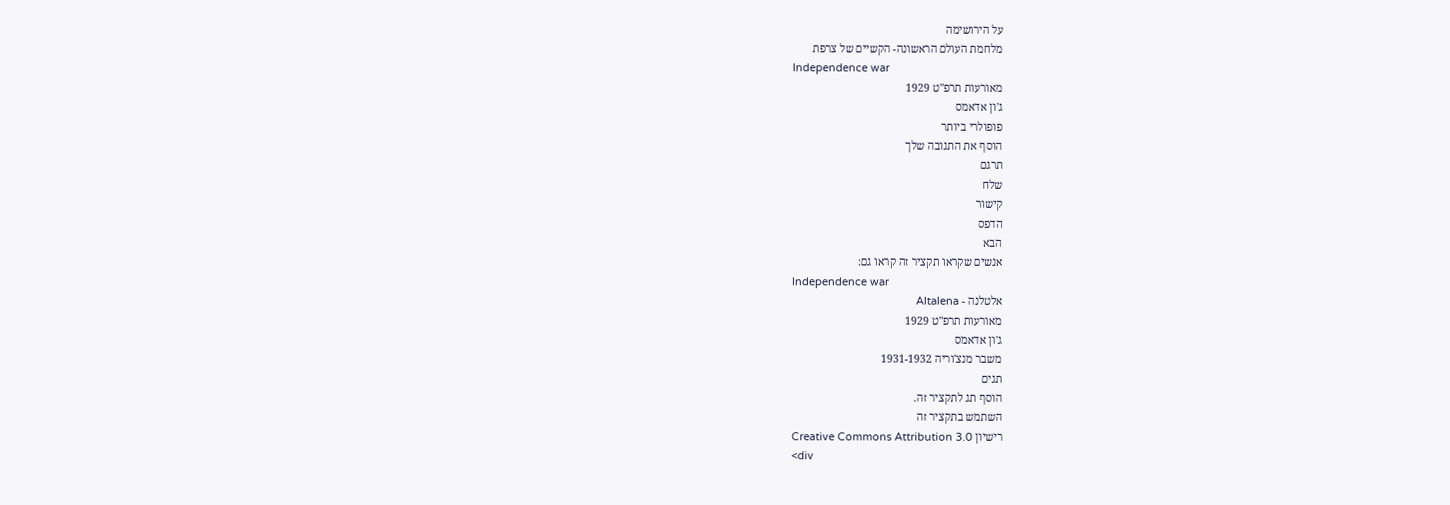על הירושימה
מלחמת העולם הראשונה- הקשיים של צרפת
Independence war
מאורעות תרפ"ט 1929
ג'ון אדאמס
פופולרי ביותר
הוסף את התגובה שלך
תרגם
שלח
קישור
הדפס
הבא
אנשים שקראו תקציר זה קראו גם:
Independence war
אלטלנה - Altalena
מאורעות תרפ"ט 1929
ג'ון אדאמס
משבר מנצ'וריה 1931-1932
תגים
הוסף תג לתקציר זה.
השתמש בתקציר זה
רישיון Creative Commons Attribution 3.0
<div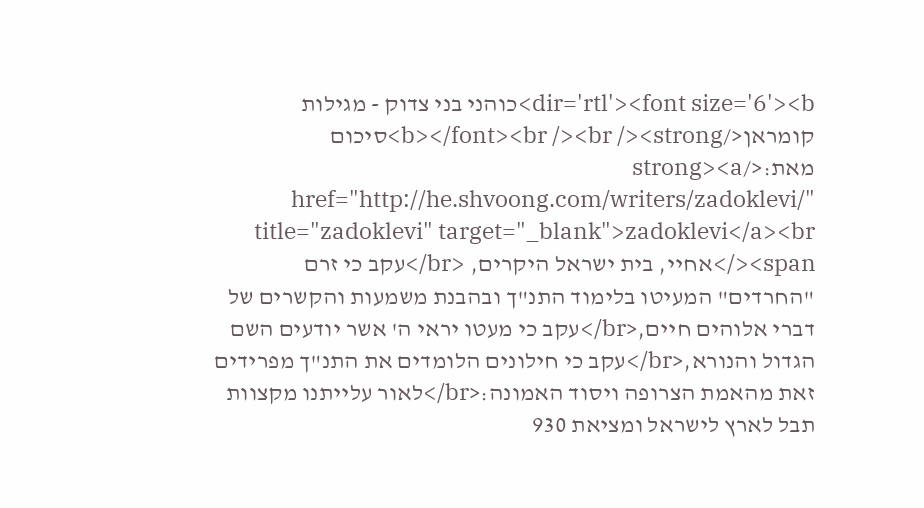dir='rtl'><font size='6'><b>כוהני בני צדוק - מגילות קומראן</b></font><br /><br /><strong>סיכום מאת:</strong><a href="http://he.shvoong.com/writers/zadoklevi/" title="zadoklevi" target="_blank">zadoklevi</a><br /><span>אחיי, בית ישראל היקרים, <br/>עקב כי זרם "החרדים" המעיטו בלימוד התנ"ך ובהבנת משמעות והקשרים של דברי אלוהים חיים,<br/>עקב כי מעטו יראי ה' אשר יודעים השם הגדול והנורא,<br/>עקב כי חילונים הלומדים את התנ"ך מפרידים זאת מהאמת הצרופה ויסוד האמונה:<br/>לאור עלייתנו מקצוות תבל לארץ לישראל ומציאת 930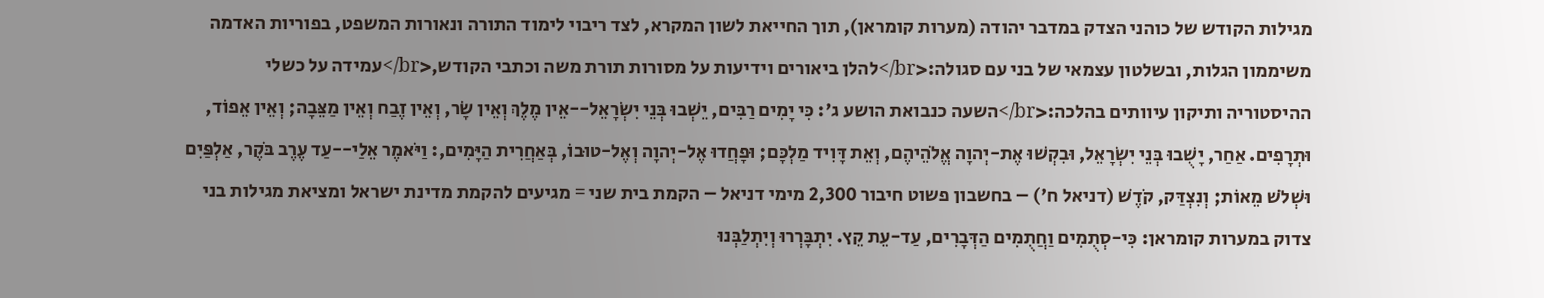מגילות הקודש של כוהני הצדק במדבר יהודה (מערות קומראן), תוך החייאת לשון המקרא, לצד ריבוי לימוד התורה ונאורות המשפט, בפוריות האדמה משיממון הגלות, ובשלטון עצמאי של בני עם סגולה:<br/>להלן ביאורים וידיעות על מסורות תורת משה וכתבי הקודש,<br/>עמידה על כשלי ההיסטוריה ותיקון עיוותים בהלכה:<br/>השעה כנבואת הושע ג': כִּי יָמִים רַבִּים, יֵשְׁבוּ בְּנֵי יִשְׂרָאֵל--אֵין מֶלֶךְ וְאֵין שָׂר, וְאֵין זֶבַח וְאֵין מַצֵּבָה; וְאֵין אֵפוֹד, וּתְרָפִים. אַחַר, יָשֻׁבוּ בְּנֵי יִשְׂרָאֵל, וּבִקְשׁוּ אֶת-יְהוָה אֱלֹהֵיהֶם, וְאֵת דָּוִיד מַלְכָּם; וּפָחֲדוּ אֶל-יְהוָה וְאֶל-טוּבוֹ, בְּאַחֲרִית הַיָּמִים,: וַיֹּאמֶר אֵלַי--עַד עֶרֶב בֹּקֶר, אַלְפַּיִם וּשְׁלֹשׁ מֵאוֹת; וְנִצְדַּק, קֹדֶשׁ (דניאל ח') – בחשבון פשוט חיבור 2,300 מימי דניאל – הקמת בית שני = מגיעים להקמת מדינת ישראל ומציאת מגילות בני צדוק במערות קומראן: כִּי-סְתֻמִים וַחֲתֻמִים הַדְּבָרִים, עַד-עֵת קֵץ. יִתְבָּרְרוּ וְיִתְלַבְּנוּ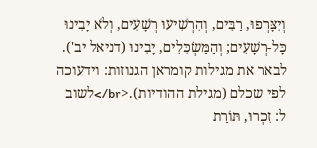וְיִצָּרְפוּ, רַבִּים, וְהִרְשִׁיעוּ רְשָׁעִים, וְלֹא יָבִינוּ כָּל-רְשָׁעִים; וְהַמַּשְׂכִּלִים, יָבִינוּ (דניאל יב'). לבאר את מגילות קומראן הגנוזות: וידעוכה לפי שכלם (מגילת ההודיות).<br/>לשוב ל: זִכְרוּ, תּוֹרַת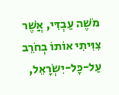מֹשֶׁה עַבְדִּי, אֲשֶׁר צִוִּיתִי אוֹתוֹ בְחֹרֵב עַל-כָּל-יִשְׂרָאֵל,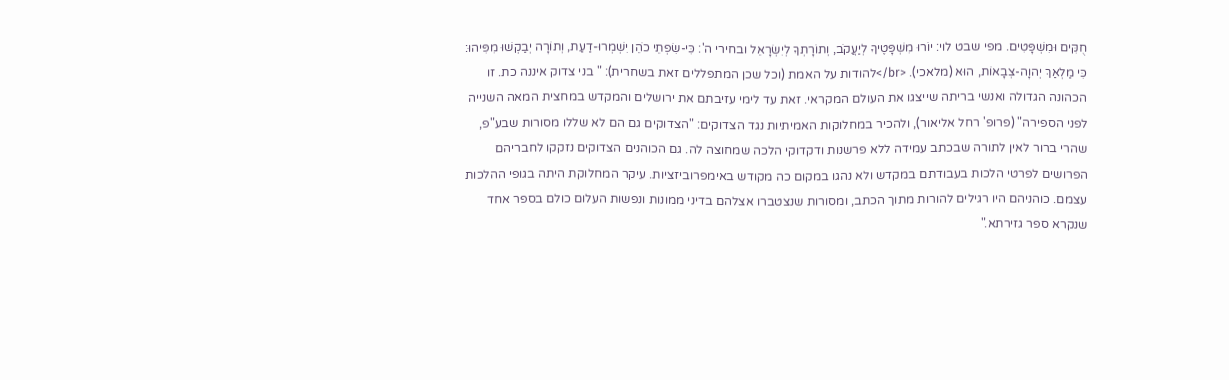חֻקִּים וּמִשְׁפָּטִים. מפי שבט לוי: יוֹרוּ מִשְׁפָּטֶיךָ לְיַעֲקֹב, וְתוֹרָתְךָ לְיִשְׂרָאֵל ובחירי ה': כִּי-שִׂפְתֵי כֹהֵן יִשְׁמְרוּ-דַעַת, וְתוֹרָה יְבַקְשׁוּ מִפִּיהוּ: כִּי מַלְאַךְ יְהוָה-צְבָאוֹת, הוּא (מלאכי). <br/>להודות על האמת (וכל שכן המתפללים זאת בשחרית): " בני צדוק איננה כת. זו הכהונה הגדולה ואנשי בריתה שייצגו את העולם המקראי. זאת עד לימי עזיבתם את ירושלים והמקדש במחצית המאה השנייה לפני הספירה" (פרופ' רחל אליאור), ולהכיר במחלוקות האמיתיות נגד הצדוקים: "הצדוקים גם הם לא שללו מסורות שבע"פ, שהרי ברור לאין לתורה שבכתב עמידה ללא פרשנות ודקדוקי הלכה שמחוצה לה. גם הכוהנים הצדוקים נזקקו לחבריהם הפרושים לפרטי הלכות בעבודתם במקדש ולא נהגו במקום כה מקודש באימפרוביזציות. עיקר המחלוקת היתה בגופי ההלכות עצמם. כוהניהם היו רגילים להורות מתוך הכתב, ומסורות שנצטברו אצלהם בדיני ממונות ונפשות העלום כולם בספר אחד שנקרא ספר גזירתא."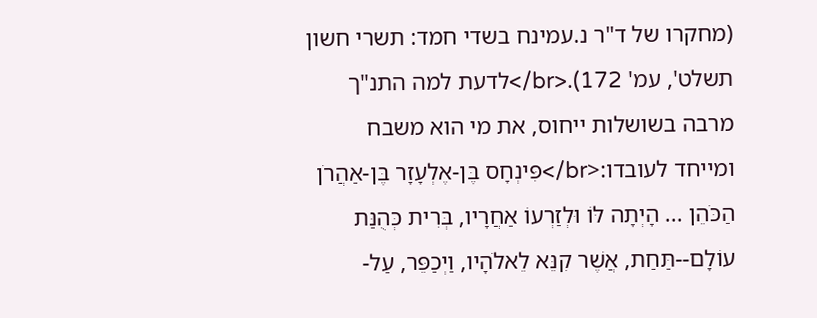(מחקרו של ד"ר נ.עמינח בשדי חמד: תשרי חשון תשלט', עמ' 172).<br/>לדעת למה התנ"ך מרבה בשושלות ייחוס, את מי הוא משבח ומייחד לעובדו:<br/>פִּינְחָס בֶּן-אֶלְעָזָר בֶּן-אַהֲרֹן הַכֹּהֵן ... הָיְתָה לּוֹ וּלְזַרְעוֹ אַחֲרָיו, בְּרִית כְּהֻנַּת עוֹלָם--תַּחַת, אֲשֶׁר קִנֵּא לֵאלֹהָיו, וַיְכַפֵּר, עַל-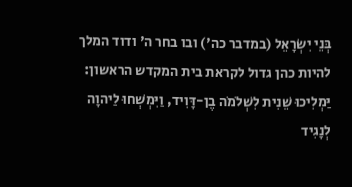בְּנֵי יִשְׂרָאֵל (במדבר כה') ובו בחר ה' ודוד המלך להיות כהן גדול לקראת בית המקדש הראשון: יַּמְלִיכוּ שֵׁנִית לִשְׁלֹמֹה בֶן-דָּוִיד, וַיִּמְשְׁחוּ לַיהוָה לְנָגִיד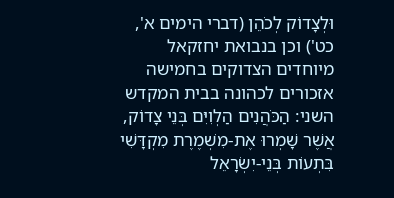וּלְצָדוֹק לְכֹהֵן (דברי הימים א', כט') וכן בנבואת יחזקאל מיוחדים הצדוקים בחמישה אזכורים לכהונה בבית המקדש השני: הַכֹּהֲנִים הַלְוִיִּם בְּנֵי צָדוֹק, אֲשֶׁר שָׁמְרוּ אֶת-מִשְׁמֶרֶת מִקְדָּשִׁי בִּתְעוֹת בְּנֵי-יִשְׂרָאֵל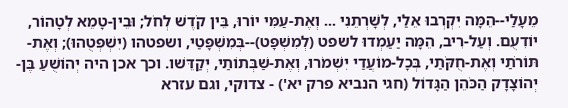מֵעָלַי--הֵמָּה יִקְרְבוּ אֵלַי, לְשָׁרְתֵנִי ... וְאֶת-עַמִּי יוֹרוּ, בֵּין קֹדֶשׁ לְחֹל; וּבֵין-טָמֵא לְטָהוֹר, יוֹדִעֻם. וְעַל-רִיב, הֵמָּה יַעַמְדוּ לשפט (לְמִשְׁפָּט)--בְּמִשְׁפָּטַי, ושפטהו (יִשְׁפְּטֻהוּ); וְאֶת-תּוֹרֹתַי וְאֶת-חֻקֹּתַי, בְּכָל-מוֹעֲדַי יִשְׁמֹרוּ, וְאֶת-שַׁבְּתוֹתַי, יְקַדֵּשׁו. וכך אכן היה יְהוֹשֻׁעַ בֶּן-יְהוֹצָדָק הַכֹּהֵן הַגָּדוֹל (חגי הנביא פרק יא') - צדוקי, וגם עזרא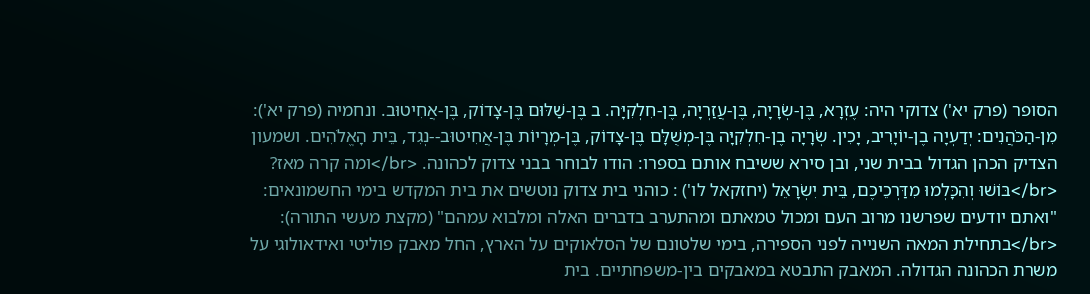הסופר (פרק יא') צדוקי היה: עֶזְרָא, בֶּן-שְׂרָיָה, בֶּן-עֲזַרְיָה, בֶּן-חִלְקִיָּה. ב בֶּן-שַׁלּוּם בֶּן-צָדוֹק, בֶּן-אֲחִיטוּב. ונחמיה (פרק יא'): מִן-הַכֹּהֲנִים: יְדַעְיָה בֶן-יוֹיָרִיב, יָכִין. שְׂרָיָה בֶן-חִלְקִיָּה בֶּן-מְשֻׁלָּם בֶּן-צָדוֹק, בֶּן-מְרָיוֹת בֶּן-אֲחִיטוּב--נְגִד, בֵּית הָאֱלֹהִים. ושמעון הצדיק הכהן הגדול בבית שני, ובן סירא ששיבח אותם בספרו: הודו לבוחר בבני צדוק לכהונה. <br/>ומה קרה מאז? <br/>בּוֹשׁוּ וְהִכָּלְמוּ מִדַּרְכֵיכֶם, בֵּית יִשְׂרָאֵל (יחזקאל לו') : כוהני בית צדוק נוטשים את בית המקדש בימי החשמונאים: "ואתם יודעים שפרשנו מרוב העם ומכול טמאתם ומהתערב בדברים האלה ומלבוא עמהם" (מקצת מעשי התורה): <br/>בתחילת המאה השנייה לפני הספירה, בימי שלטונם של הסלאוקים על הארץ, החל מאבק פוליטי ואידאולוגי על משרת הכהונה הגדולה. המאבק התבטא במאבקים בין-משפחתיים. בית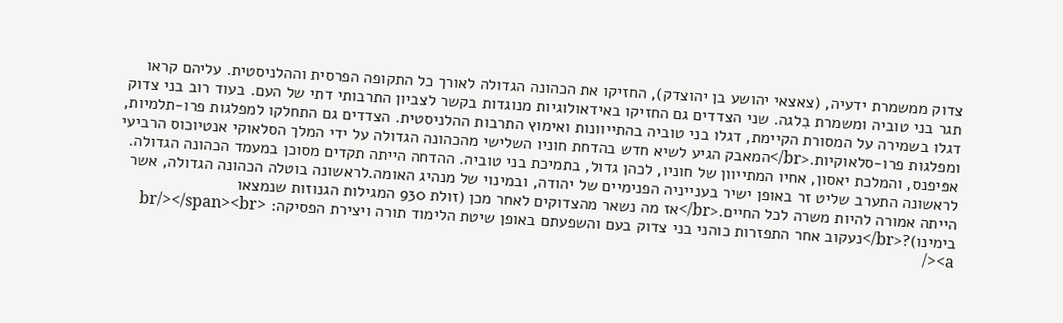צדוק ממשמרת ידעיה, (צאצאי יהושע בן יהוצדק), החזיקו את הכהונה הגדולה לאורך כל התקופה הפרסית וההלניסטית. עליהם קראו תגר בני טוביה ומשמרת בִלגה. שני הצדדים גם החזיקו באידאולוגיות מנוגדות בקשר לצביון התרבותי דתי של העם. בעוד רוב בני צדוק דגלו בשמירה על המסורת הקיימת, דגלו בני טוביה בהתייוונות ואימוץ התרבות ההלניסטית. הצדדים גם התחלקו למפלגות פרו-תלמיות, ומפלגות פרו-סלאוקיות.<br/>המאבק הגיע לשיא חדש בהדחת חוניו השלישי מהכהונה הגדולה על ידי המלך הסלאוקי אנטיוכוס הרביעי אפּיפנס, והמלכת יאסון, אחיו המתייוון של חוניו, לכהן גדול, בתמיכת בני טוביה. ההדחה הייתה תקדים מסוכן במעמד הכהונה הגדולה. לראשונה התערב שליט זר באופן ישיר בענייניה הפנימיים של יהודה, ובמינוי של מנהיג האומה.לראשונה בוטלה הכהונה הגדולה, אשר הייתה אמורה להיות משרה לכל החיים.<br/>אז מה נשאר מהצדוקים לאחר מכן (זולת 930 המגילות הגנוזות שנמצאו בימינו)?<br/>נעקוב אחר התפזרות כוהני בני צדוק בעם והשפעתם באופן שיטת הלימוד תורה ויצירת הפסיקה: <br/></span><br /><a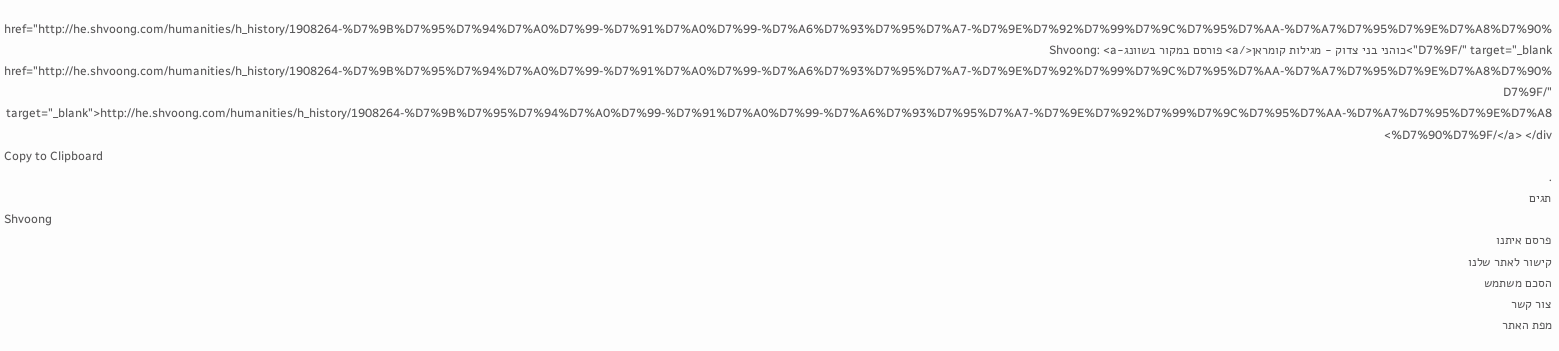href="http://he.shvoong.com/humanities/h_history/1908264-%D7%9B%D7%95%D7%94%D7%A0%D7%99-%D7%91%D7%A0%D7%99-%D7%A6%D7%93%D7%95%D7%A7-%D7%9E%D7%92%D7%99%D7%9C%D7%95%D7%AA-%D7%A7%D7%95%D7%9E%D7%A8%D7%90%D7%9F/" target="_blank">כוהני בני צדוק - מגילות קומראן</a> פורסם במקור בשוונג-Shvoong: <a href="http://he.shvoong.com/humanities/h_history/1908264-%D7%9B%D7%95%D7%94%D7%A0%D7%99-%D7%91%D7%A0%D7%99-%D7%A6%D7%93%D7%95%D7%A7-%D7%9E%D7%92%D7%99%D7%9C%D7%95%D7%AA-%D7%A7%D7%95%D7%9E%D7%A8%D7%90%D7%9F/" target="_blank">http://he.shvoong.com/humanities/h_history/1908264-%D7%9B%D7%95%D7%94%D7%A0%D7%99-%D7%91%D7%A0%D7%99-%D7%A6%D7%93%D7%95%D7%A7-%D7%9E%D7%92%D7%99%D7%9C%D7%95%D7%AA-%D7%A7%D7%95%D7%9E%D7%A8%D7%90%D7%9F/</a> </div>
Copy to Clipboard
.
תגים
Shvoong
פרסם איתנו
קישור לאתר שלנו
הסכם משתמש
צור קשר
מפת האתר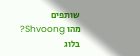שותפים
מהו Shvoong?
בלוג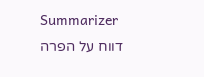Summarizer
דווח על הפרה